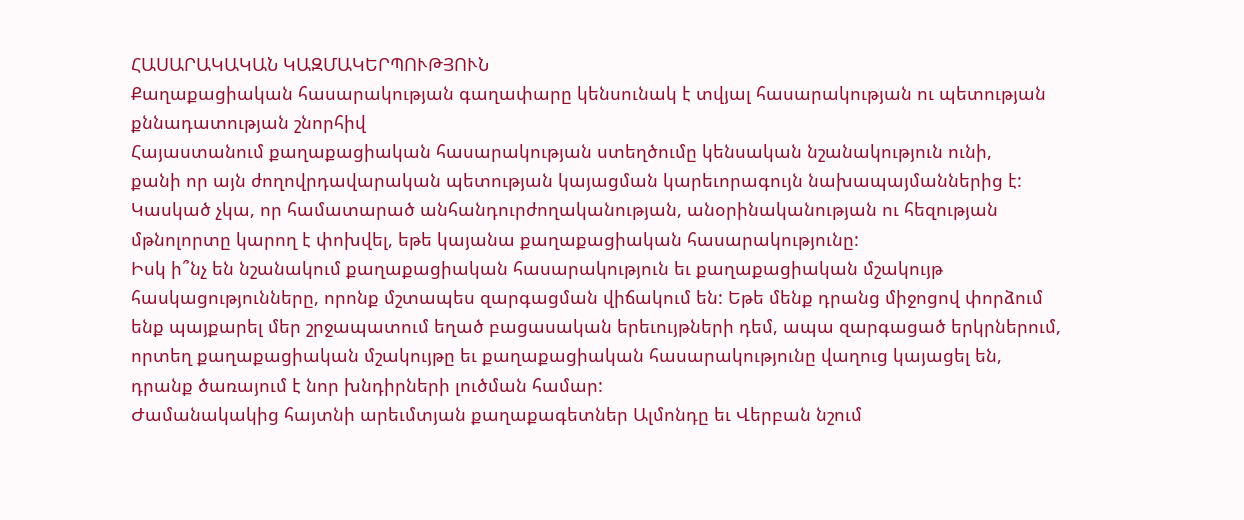ՀԱՍԱՐԱԿԱԿԱՆ ԿԱԶՄԱԿԵՐՊՈՒԹՅՈՒՆ
Քաղաքացիական հասարակության գաղափարը կենսունակ է տվյալ հասարակության ու պետության քննադատության շնորհիվ
Հայաստանում քաղաքացիական հասարակության ստեղծումը կենսական նշանակություն ունի,
քանի որ այն ժողովրդավարական պետության կայացման կարեւորագույն նախապայմաններից է:
Կասկած չկա, որ համատարած անհանդուրժողականության, անօրինականության ու հեզության
մթնոլորտը կարող է փոխվել, եթե կայանա քաղաքացիական հասարակությունը:
Իսկ ի՞նչ են նշանակում քաղաքացիական հասարակություն եւ քաղաքացիական մշակույթ
հասկացությունները, որոնք մշտապես զարգացման վիճակում են: Եթե մենք դրանց միջոցով փորձում
ենք պայքարել մեր շրջապատում եղած բացասական երեւույթների դեմ, ապա զարգացած երկրներում,
որտեղ քաղաքացիական մշակույթը եւ քաղաքացիական հասարակությունը վաղուց կայացել են,
դրանք ծառայում է նոր խնդիրների լուծման համար:
Ժամանակակից հայտնի արեւմտյան քաղաքագետներ Ալմոնդը եւ Վերբան նշում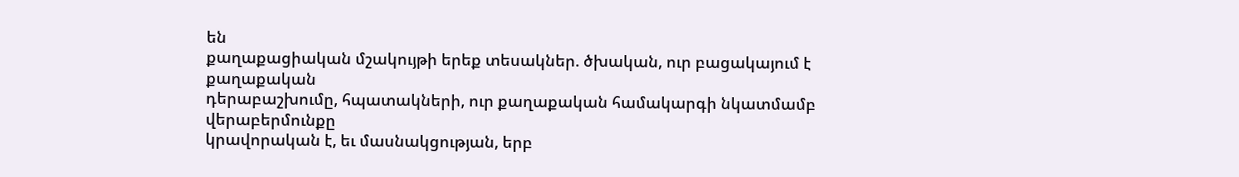են
քաղաքացիական մշակույթի երեք տեսակներ. ծխական, ուր բացակայում է քաղաքական
դերաբաշխումը, հպատակների, ուր քաղաքական համակարգի նկատմամբ վերաբերմունքը
կրավորական է, եւ մասնակցության, երբ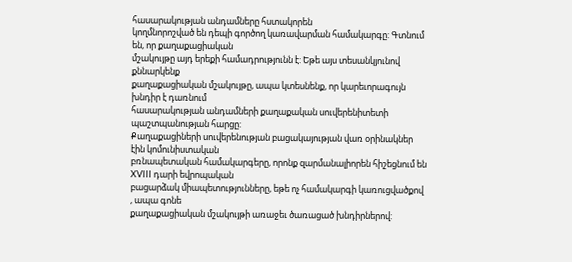հասարակության անդամները հստակորեն
կողմնորոշված են դեպի գործող կառավարման համակարգը: Գտնում են, որ քաղաքացիական
մշակույթը այդ երեքի համադրությունն է: Եթե այս տեսանկյունով քննարկենք
քաղաքացիական մշակույթը, ապա կտեսնենք, որ կարեւորագույն խնդիր է դառնում
հասարակության անդամների քաղաքական սուվերենիտետի պաշտպանության հարցը:
Քաղաքացիների սուվերենության բացակայության վառ օրինակներ էին կոմունիստական
բռնապետական համակարգերը, որոնք զարմանալիորեն հիշեցնում են XVIII դարի եվրոպական
բացարձակ միապետությունները, եթե ոչ համակարգի կառուցվածքով , ապա գոնե
քաղաքացիական մշակույթի առաջեւ ծառացած խնդիրներով: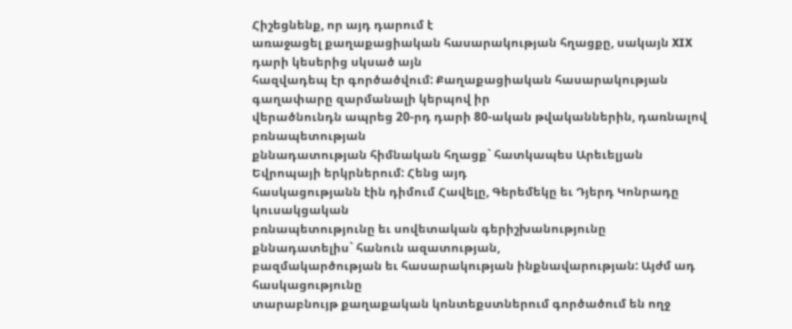Հիշեցնենք, որ այդ դարում է
առաջացել քաղաքացիական հասարակության հղացքը, սակայն XIX դարի կեսերից սկսած այն
հազվադեպ էր գործածվում: Քաղաքացիական հասարակության գաղափարը զարմանալի կերպով իր
վերածնունդն ապրեց 20-րդ դարի 80-ական թվականներին, դառնալով բռնապետության
քննադատության հիմնական հղացք` հատկապես Արեւելյան Եվրոպայի երկրներում: Հենց այդ
հասկացությանն էին դիմում Հավելը, Գերեմեկը եւ Դյերդ Կոնրադը կուսակցական
բռնապետությունը եւ սովետական գերիշխանությունը քննադատելիս` հանուն ազատության,
բազմակարծության եւ հասարակության ինքնավարության: Այժմ ադ հասկացությունը
տարաբնույթ քաղաքական կոնտեքստներում գործածում են ողջ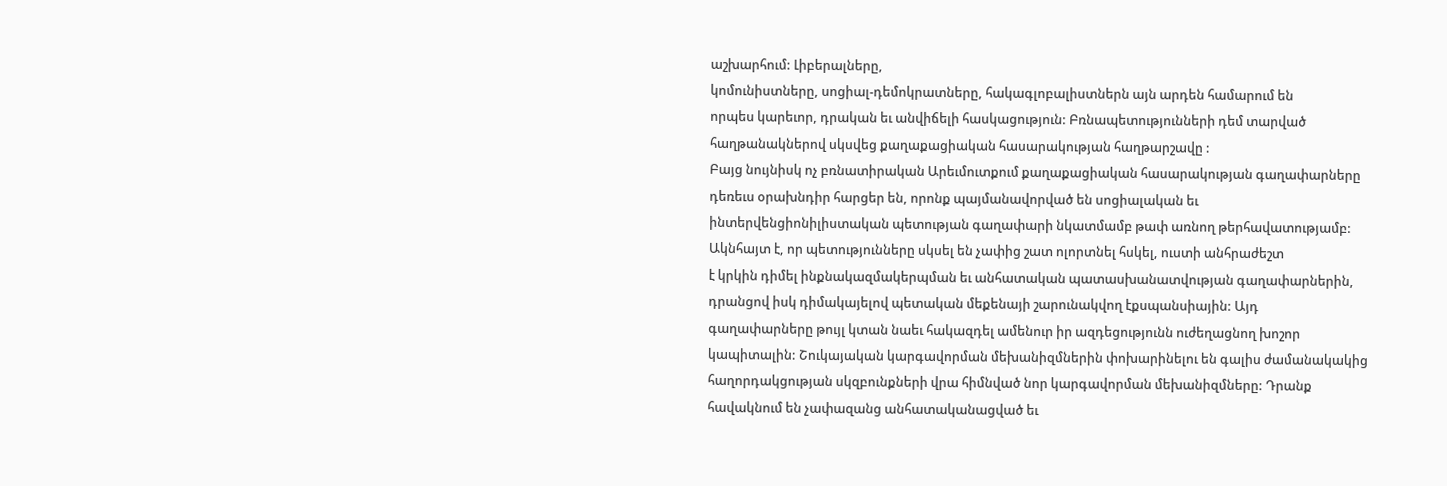աշխարհում: Լիբերալները,
կոմունիստները, սոցիալ-դեմոկրատները, հակագլոբալիստներն այն արդեն համարում են
որպես կարեւոր, դրական եւ անվիճելի հասկացություն: Բռնապետությունների դեմ տարված
հաղթանակներով սկսվեց քաղաքացիական հասարակության հաղթարշավը :
Բայց նույնիսկ ոչ բռնատիրական Արեւմուտքում քաղաքացիական հասարակության գաղափարները
դեռեւս օրախնդիր հարցեր են, որոնք պայմանավորված են սոցիալական եւ
ինտերվենցիոնիլիստական պետության գաղափարի նկատմամբ թափ առնող թերհավատությամբ:
Ակնհայտ է, որ պետությունները սկսել են չափից շատ ոլորտնել հսկել, ուստի անհրաժեշտ
է կրկին դիմել ինքնակազմակերպման եւ անհատական պատասխանատվության գաղափարներին,
դրանցով իսկ դիմակայելով պետական մեքենայի շարունակվող էքսպանսիային: Այդ
գաղափարները թույլ կտան նաեւ հակազդել ամենուր իր ազդեցությունն ուժեղացնող խոշոր
կապիտալին: Շուկայական կարգավորման մեխանիզմներին փոխարինելու են գալիս ժամանակակից
հաղորդակցության սկզբունքների վրա հիմնված նոր կարգավորման մեխանիզմները: Դրանք
հավակնում են չափազանց անհատականացված եւ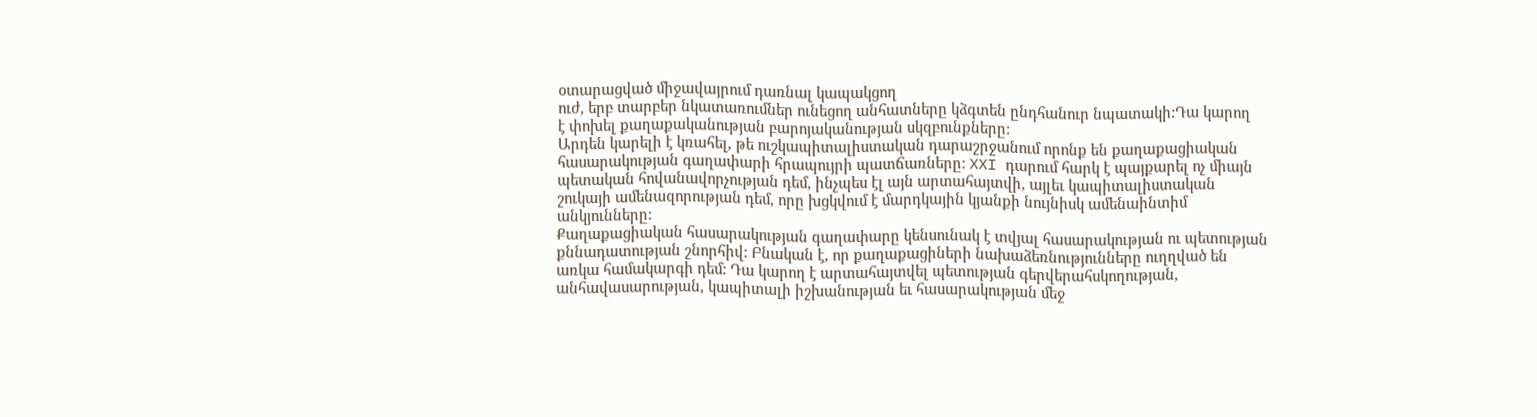օտարացված միջավայրում դառնալ կապակցող
ուժ, երբ տարբեր նկատառումներ ունեցող անհատները կձգտեն ընդհանուր նպատակի:Դա կարող
է փոխել քաղաքականության բարոյականության սկզբունքները:
Արդեն կարելի է կռահել, թե ուշկապիտալիստական դարաշրջանում որոնք են քաղաքացիական
հասարակության գաղափարի հրապույրի պատճառները: XXI դարում հարկ է պայքարել ոչ միայն
պետական հովանավորչության դեմ, ինչպես էլ այն արտահայտվի, այլեւ կապիտալիստական
շուկայի ամենազորության դեմ, որը խցկվում է մարդկային կյանքի նույնիսկ ամենաինտիմ
անկյունները:
Քաղաքացիական հասարակության գաղափարը կենսունակ է տվյալ հասարակության ու պետության
քննադատության շնորհիվ: Բնական է, որ քաղաքացիների նախաձեռնությունները ուղղված են
առկա համակարգի դեմ: Դա կարող է արտահայտվել պետության գերվերահսկողության,
անհավասարության, կապիտալի իշխանության եւ հասարակության մեջ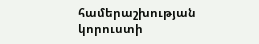համերաշխության
կորուստի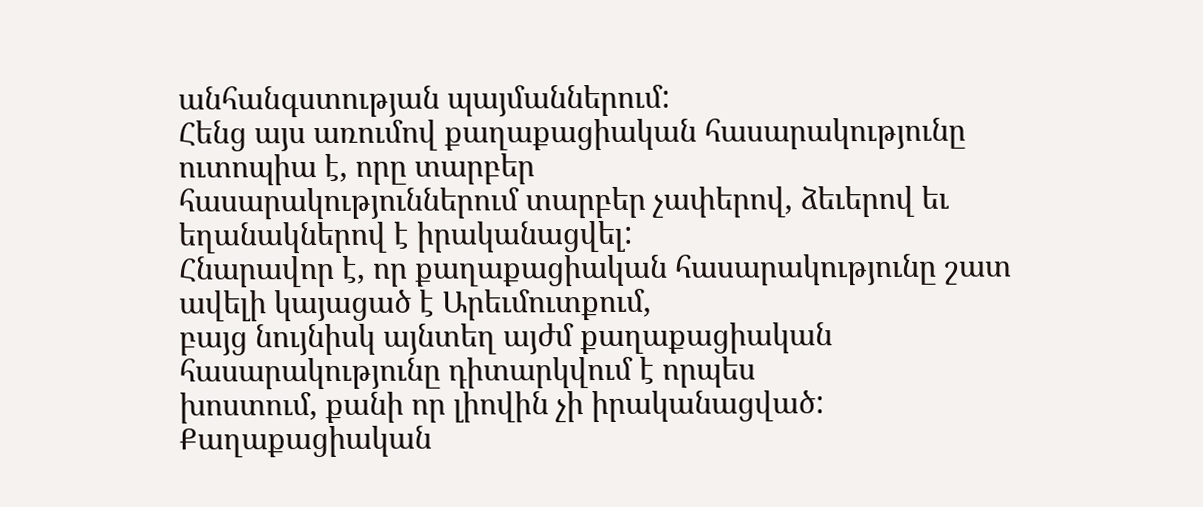անհանգստության պայմաններում:
Հենց այս առումով քաղաքացիական հասարակությունը ուտոպիա է, որը տարբեր
հասարակություններում տարբեր չափերով, ձեւերով եւ եղանակներով է իրականացվել:
Հնարավոր է, որ քաղաքացիական հասարակությունը շատ ավելի կայացած է Արեւմուտքում,
բայց նույնիսկ այնտեղ այժմ քաղաքացիական հասարակությունը դիտարկվում է որպես
խոստում, քանի որ լիովին չի իրականացված: Քաղաքացիական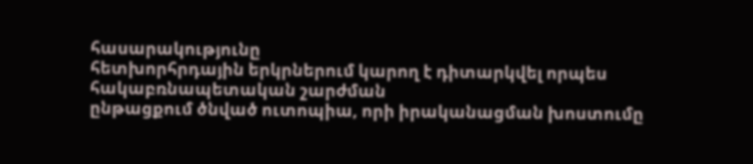հասարակությունը
հետխորհրդային երկրներում կարող է դիտարկվել որպես հակաբռնապետական շարժման
ընթացքում ծնված ուտոպիա, որի իրականացման խոստումը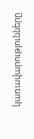կառավարությունները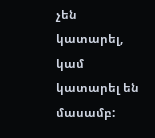չեն
կատարել, կամ կատարել են մասամբ: